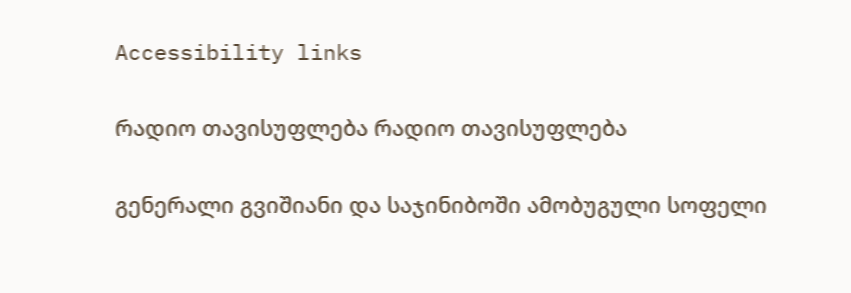Accessibility links

რადიო თავისუფლება რადიო თავისუფლება

გენერალი გვიშიანი და საჯინიბოში ამობუგული სოფელი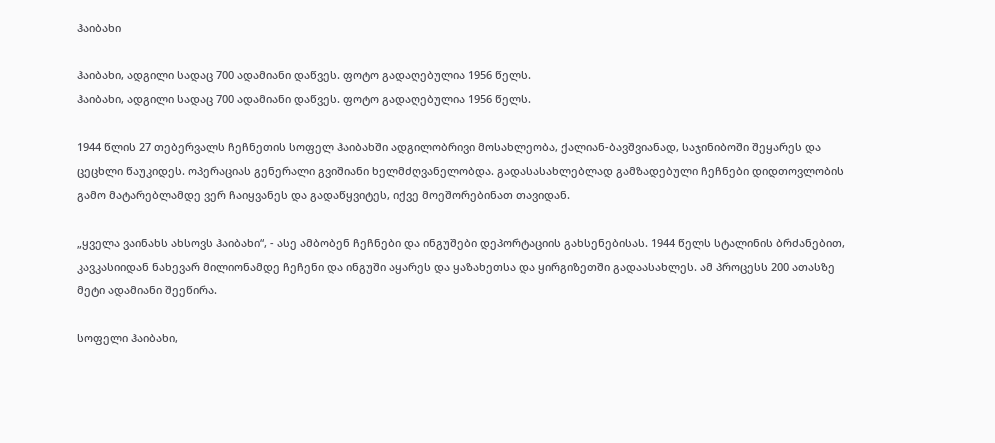ჰაიბახი

ჰაიბახი, ადგილი სადაც 700 ადამიანი დაწვეს. ფოტო გადაღებულია 1956 წელს.
ჰაიბახი, ადგილი სადაც 700 ადამიანი დაწვეს. ფოტო გადაღებულია 1956 წელს.

1944 წლის 27 თებერვალს ჩეჩნეთის სოფელ ჰაიბახში ადგილობრივი მოსახლეობა, ქალიან-ბავშვიანად, საჯინიბოში შეყარეს და ცეცხლი წაუკიდეს. ოპერაციას გენერალი გვიშიანი ხელმძღვანელობდა. გადასასახლებლად გამზადებული ჩეჩნები დიდთოვლობის გამო მატარებლამდე ვერ ჩაიყვანეს და გადაწყვიტეს, იქვე მოეშორებინათ თავიდან.

„ყველა ვაინახს ახსოვს ჰაიბახი“, - ასე ამბობენ ჩეჩნები და ინგუშები დეპორტაციის გახსენებისას. 1944 წელს სტალინის ბრძანებით, კავკასიიდან ნახევარ მილიონამდე ჩეჩენი და ინგუში აყარეს და ყაზახეთსა და ყირგიზეთში გადაასახლეს. ამ პროცესს 200 ათასზე მეტი ადამიანი შეეწირა.

სოფელი ჰაიბახი,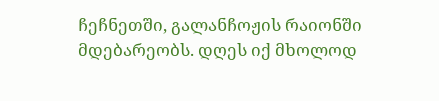ჩეჩნეთში, გალანჩოჟის რაიონში მდებარეობს. დღეს იქ მხოლოდ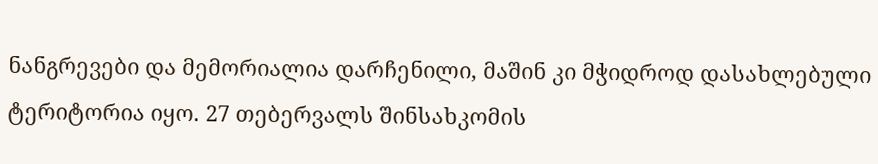ნანგრევები და მემორიალია დარჩენილი, მაშინ კი მჭიდროდ დასახლებული ტერიტორია იყო. 27 თებერვალს შინსახკომის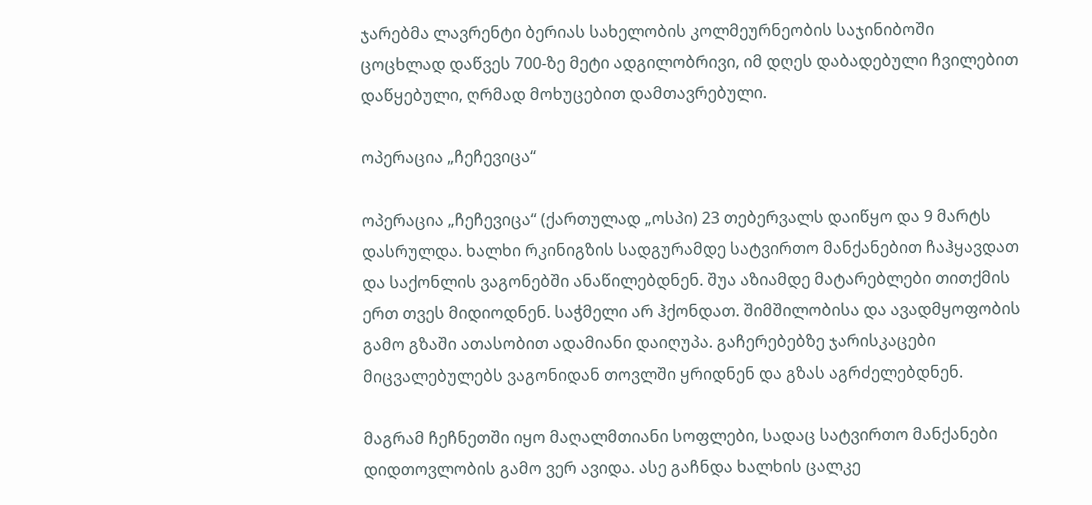ჯარებმა ლავრენტი ბერიას სახელობის კოლმეურნეობის საჯინიბოში ცოცხლად დაწვეს 700-ზე მეტი ადგილობრივი, იმ დღეს დაბადებული ჩვილებით დაწყებული, ღრმად მოხუცებით დამთავრებული.

ოპერაცია „ჩეჩევიცა“

ოპერაცია „ჩეჩევიცა“ (ქართულად „ოსპი) 23 თებერვალს დაიწყო და 9 მარტს დასრულდა. ხალხი რკინიგზის სადგურამდე სატვირთო მანქანებით ჩაჰყავდათ და საქონლის ვაგონებში ანაწილებდნენ. შუა აზიამდე მატარებლები თითქმის ერთ თვეს მიდიოდნენ. საჭმელი არ ჰქონდათ. შიმშილობისა და ავადმყოფობის გამო გზაში ათასობით ადამიანი დაიღუპა. გაჩერებებზე ჯარისკაცები მიცვალებულებს ვაგონიდან თოვლში ყრიდნენ და გზას აგრძელებდნენ.

მაგრამ ჩეჩნეთში იყო მაღალმთიანი სოფლები, სადაც სატვირთო მანქანები დიდთოვლობის გამო ვერ ავიდა. ასე გაჩნდა ხალხის ცალკე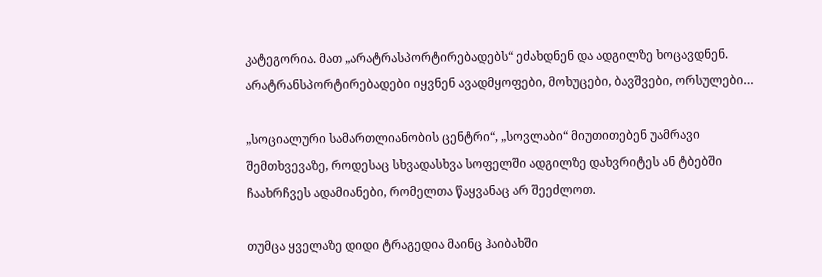კატეგორია. მათ „არატრასპორტირებადებს“ ეძახდნენ და ადგილზე ხოცავდნენ. არატრანსპორტირებადები იყვნენ ავადმყოფები, მოხუცები, ბავშვები, ორსულები…

„სოციალური სამართლიანობის ცენტრი“, „სოვლაბი“ მიუთითებენ უამრავი შემთხვევაზე, როდესაც სხვადასხვა სოფელში ადგილზე დახვრიტეს ან ტბებში ჩაახრჩვეს ადამიანები, რომელთა წაყვანაც არ შეეძლოთ.

თუმცა ყველაზე დიდი ტრაგედია მაინც ჰაიბახში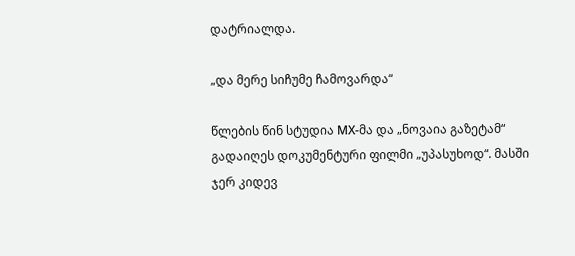დატრიალდა.

„და მერე სიჩუმე ჩამოვარდა“

წლების წინ სტუდია МХ-მა და „ნოვაია გაზეტამ“ გადაიღეს დოკუმენტური ფილმი „უპასუხოდ“. მასში ჯერ კიდევ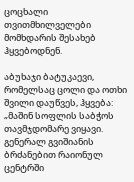ცოცხალი თვითმხილველები მომხდარის შესახებ ჰყვებოდნენ.

აბუხაჯი ბატუკაევი, რომელსაც ცოლი და ოთხი შვილი დაუწვეს, ჰყვება: „მაშინ სოფლის საბჭოს თავმჯდომარე ვიყავი. გენერალ გვიშიანის ბრძანებით რაიონულ ცენტრში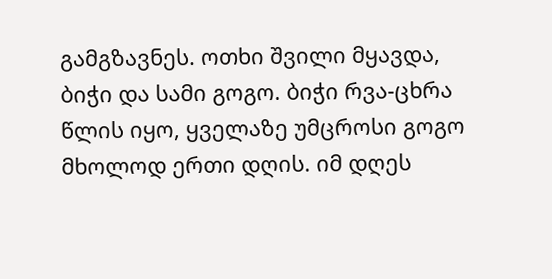გამგზავნეს. ოთხი შვილი მყავდა, ბიჭი და სამი გოგო. ბიჭი რვა-ცხრა წლის იყო, ყველაზე უმცროსი გოგო მხოლოდ ერთი დღის. იმ დღეს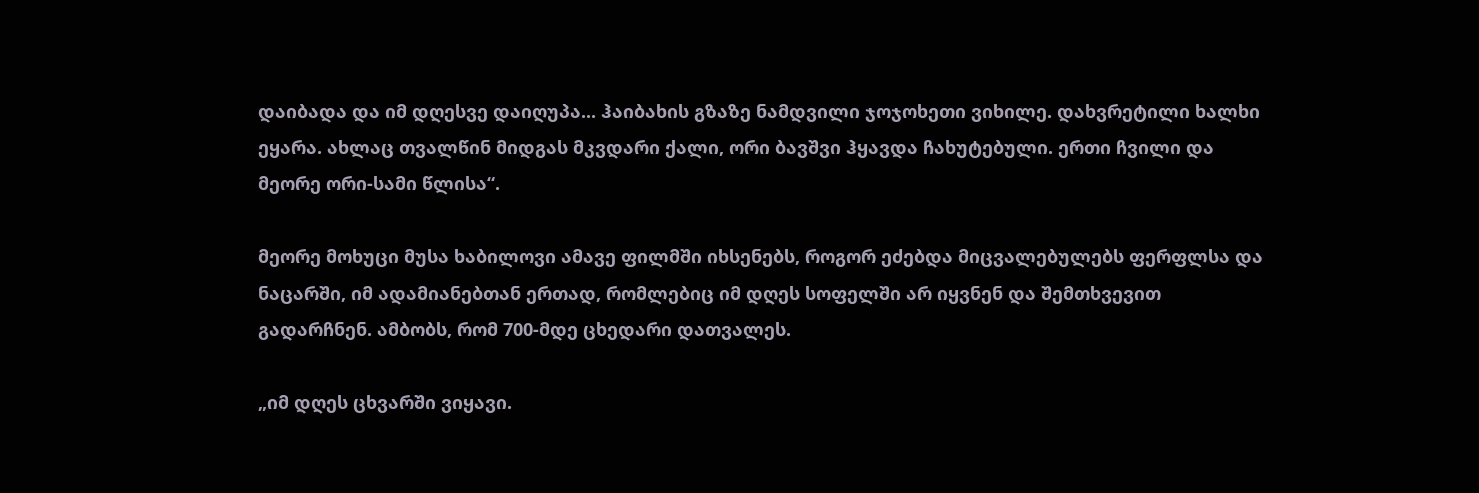დაიბადა და იმ დღესვე დაიღუპა... ჰაიბახის გზაზე ნამდვილი ჯოჯოხეთი ვიხილე. დახვრეტილი ხალხი ეყარა. ახლაც თვალწინ მიდგას მკვდარი ქალი, ორი ბავშვი ჰყავდა ჩახუტებული. ერთი ჩვილი და მეორე ორი-სამი წლისა“.

მეორე მოხუცი მუსა ხაბილოვი ამავე ფილმში იხსენებს, როგორ ეძებდა მიცვალებულებს ფერფლსა და ნაცარში, იმ ადამიანებთან ერთად, რომლებიც იმ დღეს სოფელში არ იყვნენ და შემთხვევით გადარჩნენ. ამბობს, რომ 700-მდე ცხედარი დათვალეს.

„იმ დღეს ცხვარში ვიყავი.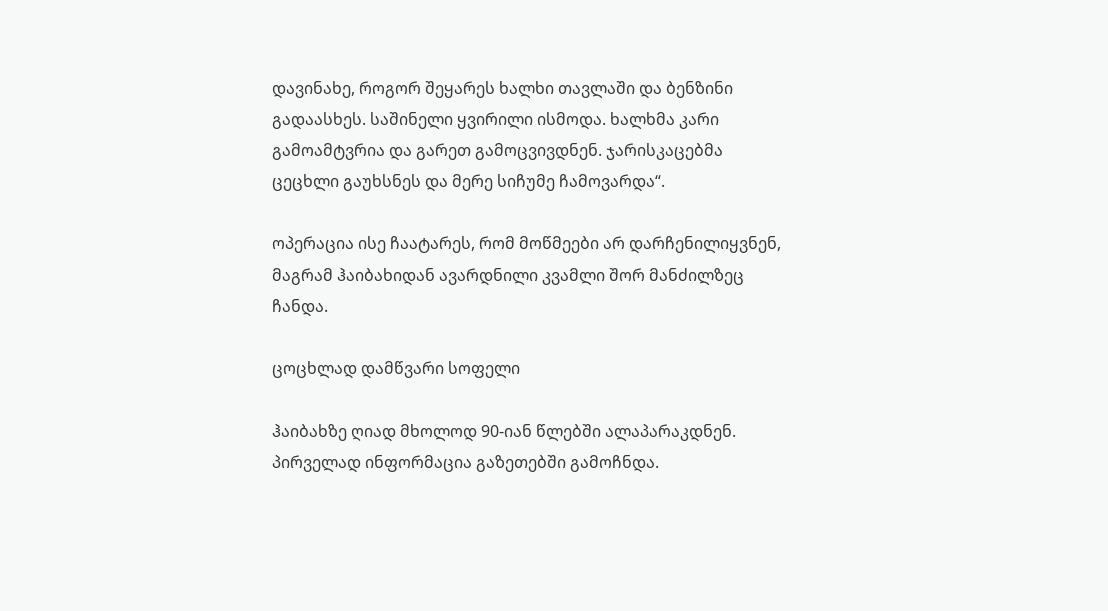დავინახე, როგორ შეყარეს ხალხი თავლაში და ბენზინი გადაასხეს. საშინელი ყვირილი ისმოდა. ხალხმა კარი გამოამტვრია და გარეთ გამოცვივდნენ. ჯარისკაცებმა ცეცხლი გაუხსნეს და მერე სიჩუმე ჩამოვარდა“.

ოპერაცია ისე ჩაატარეს, რომ მოწმეები არ დარჩენილიყვნენ, მაგრამ ჰაიბახიდან ავარდნილი კვამლი შორ მანძილზეც ჩანდა.

ცოცხლად დამწვარი სოფელი

ჰაიბახზე ღიად მხოლოდ 90-იან წლებში ალაპარაკდნენ. პირველად ინფორმაცია გაზეთებში გამოჩნდა.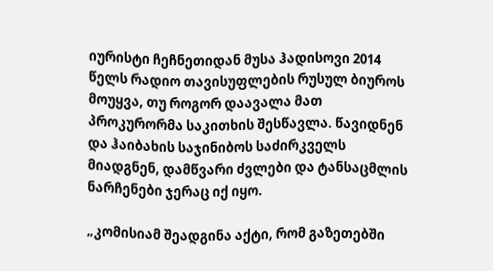იურისტი ჩეჩნეთიდან მუსა ჰადისოვი 2014 წელს რადიო თავისუფლების რუსულ ბიუროს მოუყვა, თუ როგორ დაავალა მათ პროკურორმა საკითხის შესწავლა. წავიდნენ და ჰაიბახის საჯინიბოს საძირკველს მიადგნენ, დამწვარი ძვლები და ტანსაცმლის ნარჩენები ჯერაც იქ იყო.

„კომისიამ შეადგინა აქტი, რომ გაზეთებში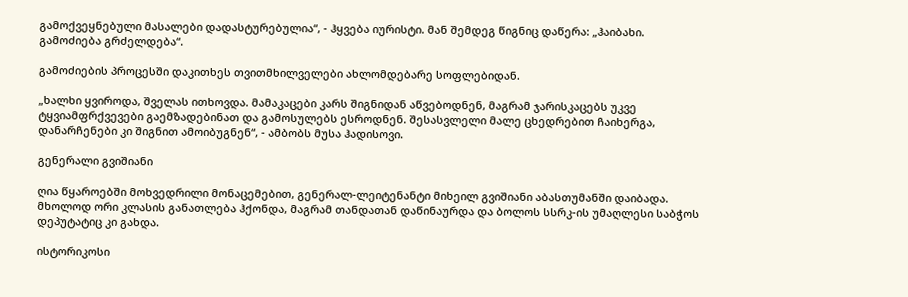გამოქვეყნებული მასალები დადასტურებულია“, - ჰყვება იურისტი. მან შემდეგ წიგნიც დაწერა: „ჰაიბახი. გამოძიება გრძელდება“.

გამოძიების პროცესში დაკითხეს თვითმხილველები ახლომდებარე სოფლებიდან.

„ხალხი ყვიროდა, შველას ითხოვდა. მამაკაცები კარს შიგნიდან აწვებოდნენ, მაგრამ ჯარისკაცებს უკვე ტყვიამფრქვევები გაემზადებინათ და გამოსულებს ესროდნენ. შესასვლელი მალე ცხედრებით ჩაიხერგა, დანარჩენები კი შიგნით ამოიბუგნენ“, - ამბობს მუსა ჰადისოვი.

გენერალი გვიშიანი

ღია წყაროებში მოხვედრილი მონაცემებით, გენერალ-ლეიტენანტი მიხეილ გვიშიანი აბასთუმანში დაიბადა. მხოლოდ ორი კლასის განათლება ჰქონდა, მაგრამ თანდათან დაწინაურდა და ბოლოს სსრკ-ის უმაღლესი საბჭოს დეპუტატიც კი გახდა.

ისტორიკოსი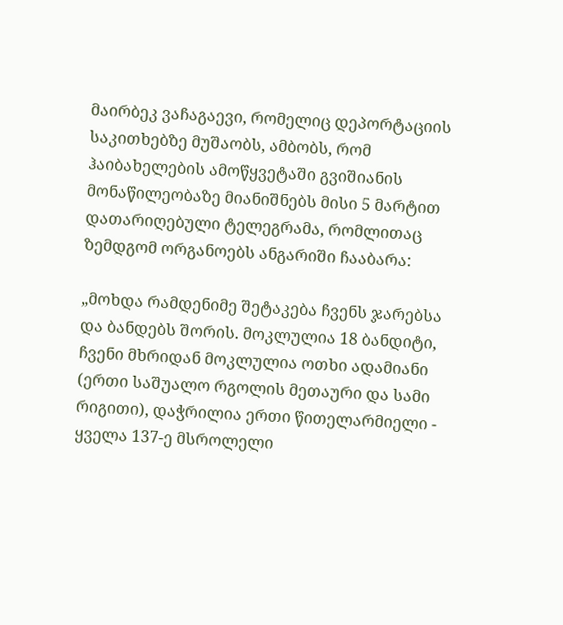მაირბეკ ვაჩაგაევი, რომელიც დეპორტაციის საკითხებზე მუშაობს, ამბობს, რომ ჰაიბახელების ამოწყვეტაში გვიშიანის მონაწილეობაზე მიანიშნებს მისი 5 მარტით დათარიღებული ტელეგრამა, რომლითაც ზემდგომ ორგანოებს ანგარიში ჩააბარა:

„მოხდა რამდენიმე შეტაკება ჩვენს ჯარებსა და ბანდებს შორის. მოკლულია 18 ბანდიტი, ჩვენი მხრიდან მოკლულია ოთხი ადამიანი (ერთი საშუალო რგოლის მეთაური და სამი რიგითი), დაჭრილია ერთი წითელარმიელი - ყველა 137-ე მსროლელი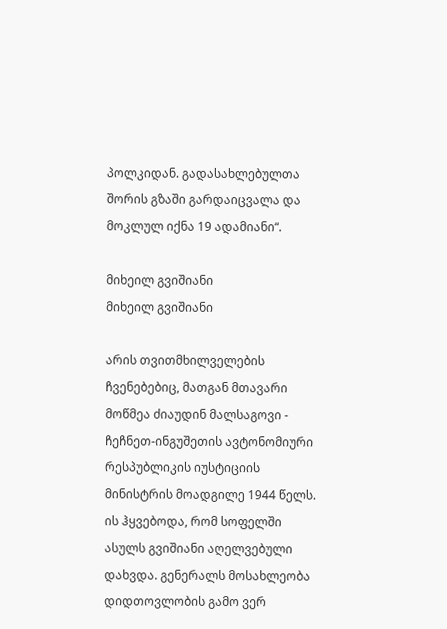პოლკიდან. გადასახლებულთა შორის გზაში გარდაიცვალა და მოკლულ იქნა 19 ადამიანი“.

მიხეილ გვიშიანი
მიხეილ გვიშიანი

არის თვითმხილველების ჩვენებებიც, მათგან მთავარი მოწმეა ძიაუდინ მალსაგოვი - ჩეჩნეთ-ინგუშეთის ავტონომიური რესპუბლიკის იუსტიციის მინისტრის მოადგილე 1944 წელს. ის ჰყვებოდა, რომ სოფელში ასულს გვიშიანი აღელვებული დახვდა. გენერალს მოსახლეობა დიდთოვლობის გამო ვერ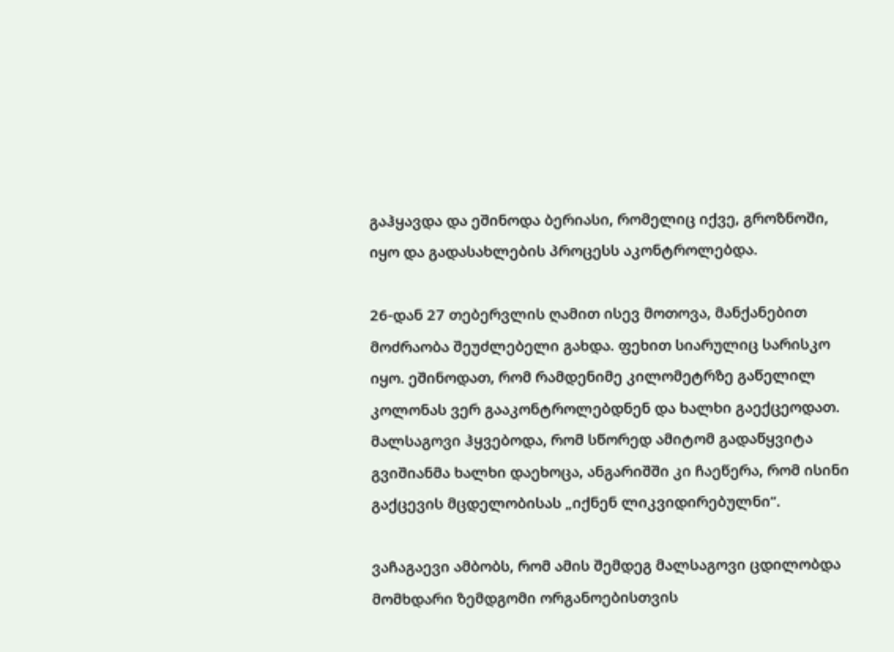გაჰყავდა და ეშინოდა ბერიასი, რომელიც იქვე, გროზნოში, იყო და გადასახლების პროცესს აკონტროლებდა.

26-დან 27 თებერვლის ღამით ისევ მოთოვა, მანქანებით მოძრაობა შეუძლებელი გახდა. ფეხით სიარულიც სარისკო იყო. ეშინოდათ, რომ რამდენიმე კილომეტრზე გაწელილ კოლონას ვერ გააკონტროლებდნენ და ხალხი გაექცეოდათ. მალსაგოვი ჰყვებოდა, რომ სწორედ ამიტომ გადაწყვიტა გვიშიანმა ხალხი დაეხოცა, ანგარიშში კი ჩაეწერა, რომ ისინი გაქცევის მცდელობისას „იქნენ ლიკვიდირებულნი“.

ვაჩაგაევი ამბობს, რომ ამის შემდეგ მალსაგოვი ცდილობდა მომხდარი ზემდგომი ორგანოებისთვის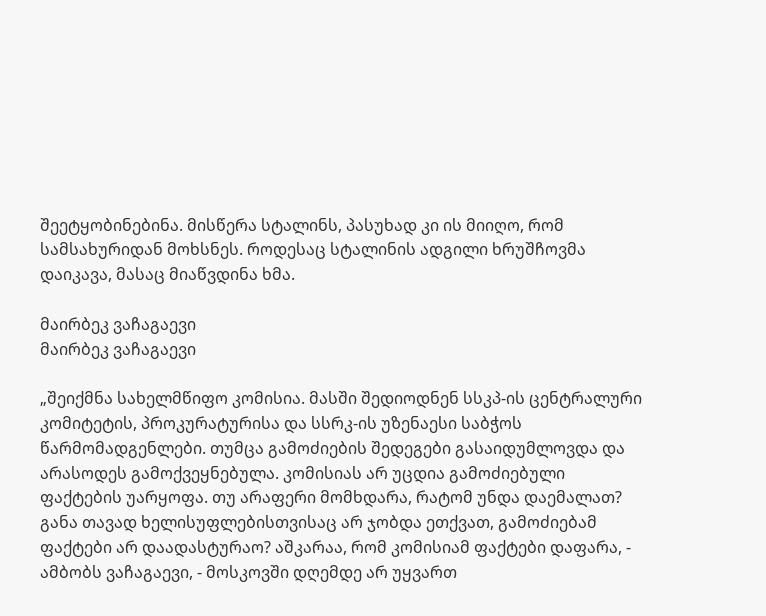შეეტყობინებინა. მისწერა სტალინს, პასუხად კი ის მიიღო, რომ სამსახურიდან მოხსნეს. როდესაც სტალინის ადგილი ხრუშჩოვმა დაიკავა, მასაც მიაწვდინა ხმა.

მაირბეკ ვაჩაგაევი
მაირბეკ ვაჩაგაევი

„შეიქმნა სახელმწიფო კომისია. მასში შედიოდნენ სსკპ-ის ცენტრალური კომიტეტის, პროკურატურისა და სსრკ-ის უზენაესი საბჭოს წარმომადგენლები. თუმცა გამოძიების შედეგები გასაიდუმლოვდა და არასოდეს გამოქვეყნებულა. კომისიას არ უცდია გამოძიებული ფაქტების უარყოფა. თუ არაფერი მომხდარა, რატომ უნდა დაემალათ? განა თავად ხელისუფლებისთვისაც არ ჯობდა ეთქვათ, გამოძიებამ ფაქტები არ დაადასტურაო? აშკარაა, რომ კომისიამ ფაქტები დაფარა, - ამბობს ვაჩაგაევი, - მოსკოვში დღემდე არ უყვართ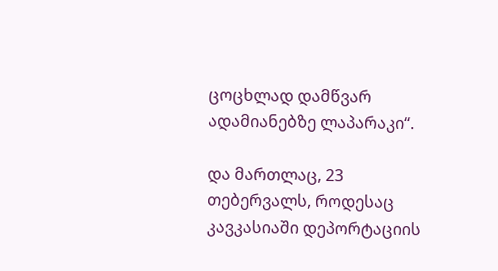ცოცხლად დამწვარ ადამიანებზე ლაპარაკი“.

და მართლაც, 23 თებერვალს, როდესაც კავკასიაში დეპორტაციის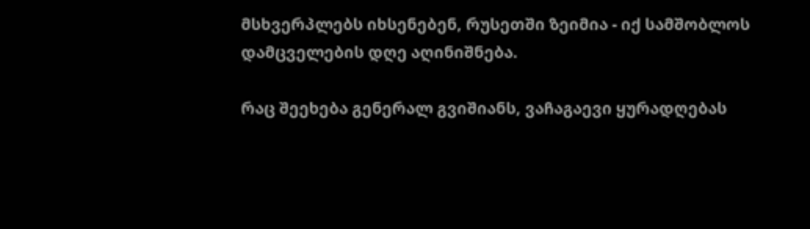მსხვერპლებს იხსენებენ, რუსეთში ზეიმია - იქ სამშობლოს დამცველების დღე აღინიშნება.

რაც შეეხება გენერალ გვიშიანს, ვაჩაგაევი ყურადღებას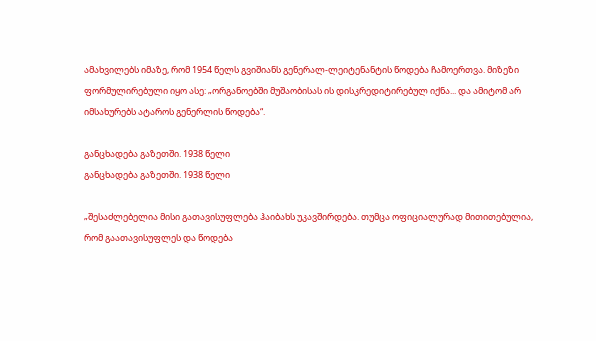ამახვილებს იმაზე, რომ 1954 წელს გვიშიანს გენერალ-ლეიტენანტის წოდება ჩამოერთვა. მიზეზი ფორმულირებული იყო ასე: „ორგანოებში მუშაობისას ის დისკრედიტირებულ იქნა... და ამიტომ არ იმსახურებს ატაროს გენერლის წოდება“.

განცხადება გაზეთში. 1938 წელი
განცხადება გაზეთში. 1938 წელი

„შესაძლებელია მისი გათავისუფლება ჰაიბახს უკავშირდება. თუმცა ოფიციალურად მითითებულია, რომ გაათავისუფლეს და წოდება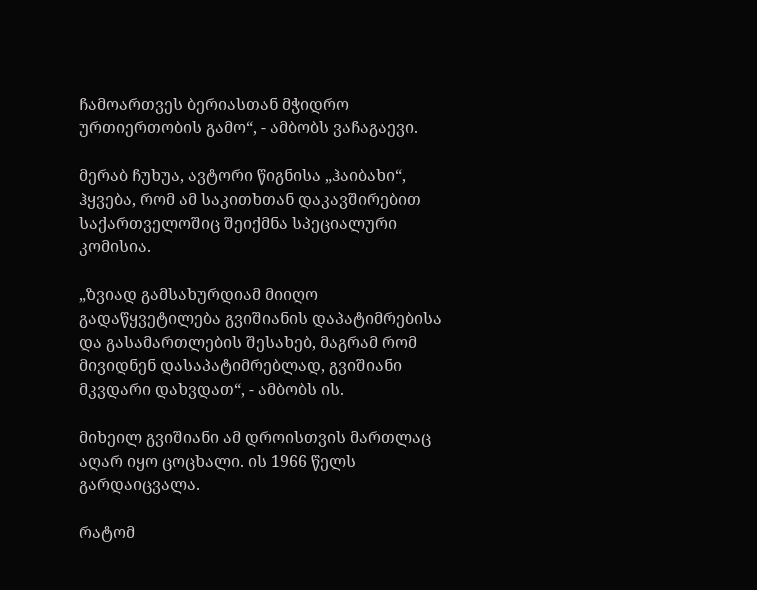ჩამოართვეს ბერიასთან მჭიდრო ურთიერთობის გამო“, - ამბობს ვაჩაგაევი.

მერაბ ჩუხუა, ავტორი წიგნისა „ჰაიბახი“, ჰყვება, რომ ამ საკითხთან დაკავშირებით საქართველოშიც შეიქმნა სპეციალური კომისია.

„ზვიად გამსახურდიამ მიიღო გადაწყვეტილება გვიშიანის დაპატიმრებისა და გასამართლების შესახებ, მაგრამ რომ მივიდნენ დასაპატიმრებლად, გვიშიანი მკვდარი დახვდათ“, - ამბობს ის.

მიხეილ გვიშიანი ამ დროისთვის მართლაც აღარ იყო ცოცხალი. ის 1966 წელს გარდაიცვალა.

რატომ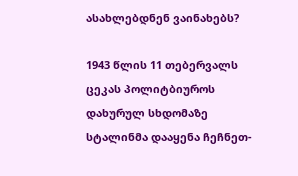ასახლებდნენ ვაინახებს?

1943 წლის 11 თებერვალს ცეკას პოლიტბიუროს დახურულ სხდომაზე სტალინმა დააყენა ჩეჩნეთ-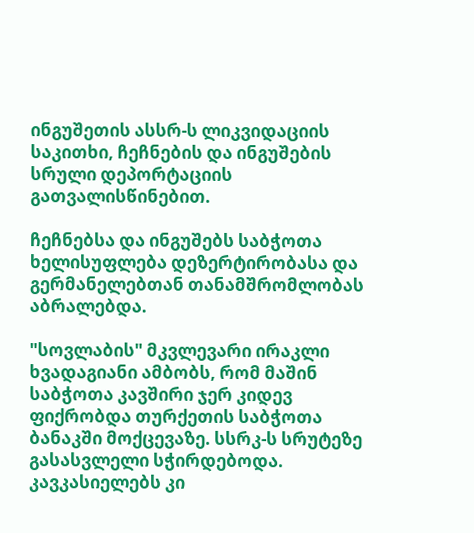ინგუშეთის ასსრ-ს ლიკვიდაციის საკითხი, ჩეჩნების და ინგუშების სრული დეპორტაციის გათვალისწინებით.

ჩეჩნებსა და ინგუშებს საბჭოთა ხელისუფლება დეზერტირობასა და გერმანელებთან თანამშრომლობას აბრალებდა.

"სოვლაბის" მკვლევარი ირაკლი ხვადაგიანი ამბობს, რომ მაშინ საბჭოთა კავშირი ჯერ კიდევ ფიქრობდა თურქეთის საბჭოთა ბანაკში მოქცევაზე. სსრკ-ს სრუტეზე გასასვლელი სჭირდებოდა. კავკასიელებს კი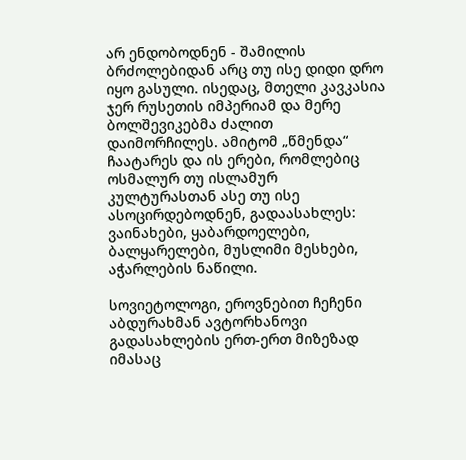არ ენდობოდნენ - შამილის ბრძოლებიდან არც თუ ისე დიდი დრო იყო გასული. ისედაც, მთელი კავკასია ჯერ რუსეთის იმპერიამ და მერე ბოლშევიკებმა ძალით დაიმორჩილეს. ამიტომ „წმენდა“ ჩაატარეს და ის ერები, რომლებიც ოსმალურ თუ ისლამურ კულტურასთან ასე თუ ისე ასოცირდებოდნენ, გადაასახლეს: ვაინახები, ყაბარდოელები, ბალყარელები, მუსლიმი მესხები, აჭარლების ნაწილი.

სოვიეტოლოგი, ეროვნებით ჩეჩენი აბდურახმან ავტორხანოვი გადასახლების ერთ-ერთ მიზეზად იმასაც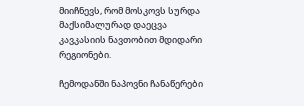მიიჩნევს, რომ მოსკოვს სურდა მაქსიმალურად დაეცვა კავკასიის ნავთობით მდიდარი რეგიონები.

ჩემოდანში ნაპოვნი ჩანაწერები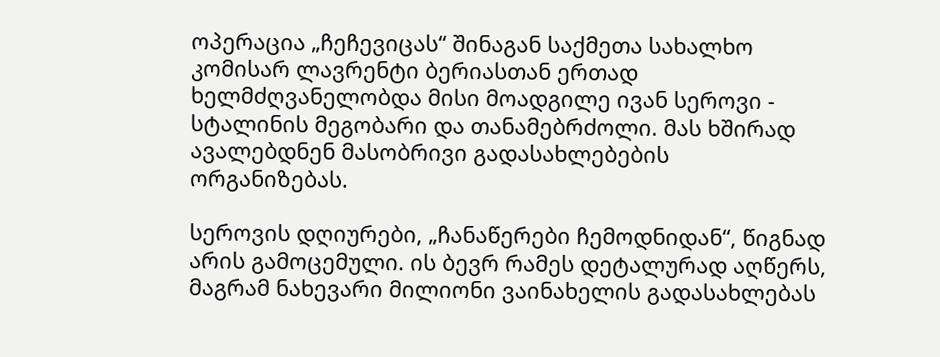ოპერაცია „ჩეჩევიცას“ შინაგან საქმეთა სახალხო კომისარ ლავრენტი ბერიასთან ერთად ხელმძღვანელობდა მისი მოადგილე ივან სეროვი - სტალინის მეგობარი და თანამებრძოლი. მას ხშირად ავალებდნენ მასობრივი გადასახლებების ორგანიზებას.

სეროვის დღიურები, „ჩანაწერები ჩემოდნიდან“, წიგნად არის გამოცემული. ის ბევრ რამეს დეტალურად აღწერს, მაგრამ ნახევარი მილიონი ვაინახელის გადასახლებას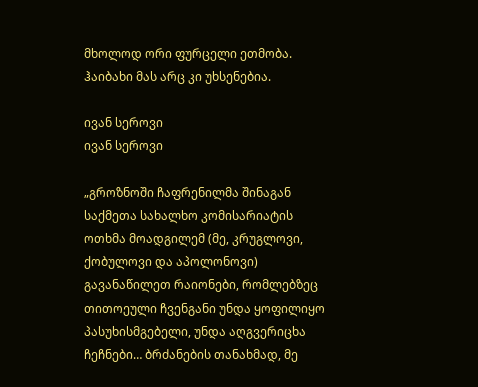მხოლოდ ორი ფურცელი ეთმობა. ჰაიბახი მას არც კი უხსენებია.

ივან სეროვი
ივან სეროვი

„გროზნოში ჩაფრენილმა შინაგან საქმეთა სახალხო კომისარიატის ოთხმა მოადგილემ (მე, კრუგლოვი, ქობულოვი და აპოლონოვი) გავანაწილეთ რაიონები, რომლებზეც თითოეული ჩვენგანი უნდა ყოფილიყო პასუხისმგებელი, უნდა აღგვერიცხა ჩეჩნები… ბრძანების თანახმად, მე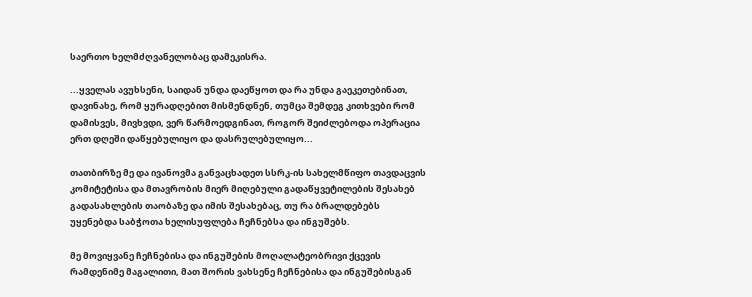საერთო ხელმძღვანელობაც დამეკისრა.

...ყველას ავუხსენი, საიდან უნდა დაეწყოთ და რა უნდა გაეკეთებინათ, დავინახე, რომ ყურადღებით მისმენდნენ, თუმცა შემდეგ კითხვები რომ დამისვეს, მივხვდი, ვერ წარმოედგინათ, როგორ შეიძლებოდა ოპერაცია ერთ დღეში დაწყებულიყო და დასრულებულიყო...

თათბირზე მე და ივანოვმა განვაცხადეთ სსრკ-ის სახელმწიფო თავდაცვის კომიტეტისა და მთავრობის მიერ მიღებული გადაწყვეტილების შესახებ გადასახლების თაობაზე და იმის შესახებაც, თუ რა ბრალდებებს უყენებდა საბჭოთა ხელისუფლება ჩეჩნებსა და ინგუშებს.

მე მოვიყვანე ჩეჩნებისა და ინგუშების მოღალატეობრივი ქცევის რამდენიმე მაგალითი, მათ შორის ვახსენე ჩეჩნებისა და ინგუშებისგან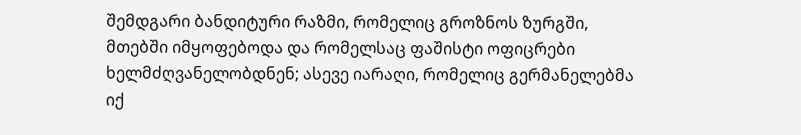შემდგარი ბანდიტური რაზმი, რომელიც გროზნოს ზურგში, მთებში იმყოფებოდა და რომელსაც ფაშისტი ოფიცრები ხელმძღვანელობდნენ; ასევე იარაღი, რომელიც გერმანელებმა იქ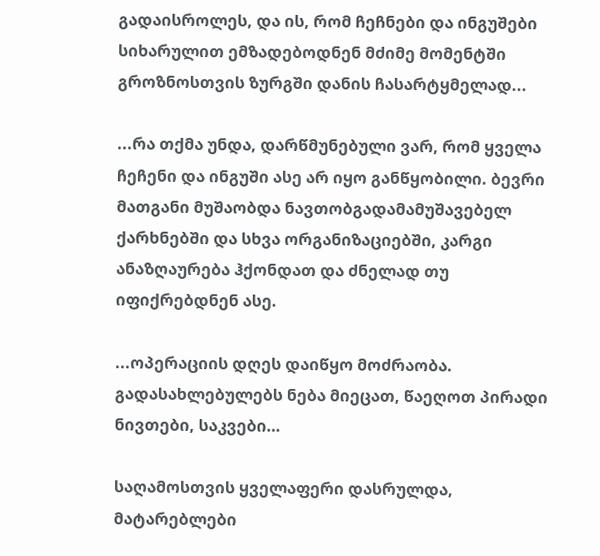გადაისროლეს, და ის, რომ ჩეჩნები და ინგუშები სიხარულით ემზადებოდნენ მძიმე მომენტში გროზნოსთვის ზურგში დანის ჩასარტყმელად...

...რა თქმა უნდა, დარწმუნებული ვარ, რომ ყველა ჩეჩენი და ინგუში ასე არ იყო განწყობილი. ბევრი მათგანი მუშაობდა ნავთობგადამამუშავებელ ქარხნებში და სხვა ორგანიზაციებში, კარგი ანაზღაურება ჰქონდათ და ძნელად თუ იფიქრებდნენ ასე.

...ოპერაციის დღეს დაიწყო მოძრაობა. გადასახლებულებს ნება მიეცათ, წაეღოთ პირადი ნივთები, საკვები…

საღამოსთვის ყველაფერი დასრულდა, მატარებლები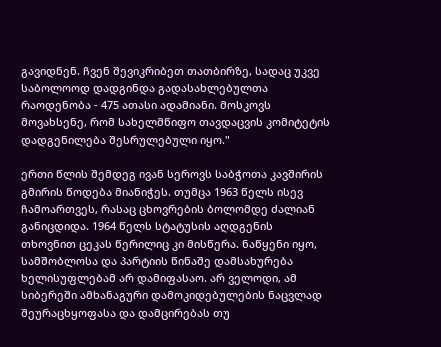გავიდნენ. ჩვენ შევიკრიბეთ თათბირზე, სადაც უკვე საბოლოოდ დადგინდა გადასახლებულთა რაოდენობა - 475 ათასი ადამიანი. მოსკოვს მოვახსენე, რომ სახელმწიფო თავდაცვის კომიტეტის დადგენილება შესრულებული იყო."

ერთი წლის შემდეგ ივან სეროვს საბჭოთა კავშირის გმირის წოდება მიანიჭეს. თუმცა 1963 წელს ისევ ჩამოართვეს, რასაც ცხოვრების ბოლომდე ძალიან განიცდიდა. 1964 წელს სტატუსის აღდგენის თხოვნით ცეკას წერილიც კი მისწერა. ნაწყენი იყო, სამშობლოსა და პარტიის წინაშე დამსახურება ხელისუფლებამ არ დამიფასაო. არ ველოდი, ამ სიბერეში ამხანაგური დამოკიდებულების ნაცვლად შეურაცხყოფასა და დამცირებას თუ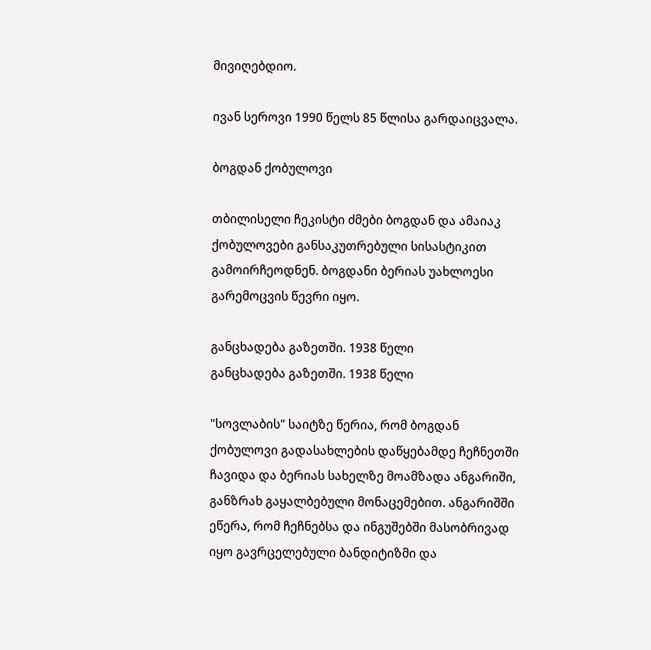მივიღებდიო.

ივან სეროვი 1990 წელს 85 წლისა გარდაიცვალა.

ბოგდან ქობულოვი

თბილისელი ჩეკისტი ძმები ბოგდან და ამაიაკ ქობულოვები განსაკუთრებული სისასტიკით გამოირჩეოდნენ. ბოგდანი ბერიას უახლოესი გარემოცვის წევრი იყო.

განცხადება გაზეთში. 1938 წელი
განცხადება გაზეთში. 1938 წელი

"სოვლაბის" საიტზე წერია, რომ ბოგდან ქობულოვი გადასახლების დაწყებამდე ჩეჩნეთში ჩავიდა და ბერიას სახელზე მოამზადა ანგარიში, განზრახ გაყალბებული მონაცემებით. ანგარიშში ეწერა, რომ ჩეჩნებსა და ინგუშებში მასობრივად იყო გავრცელებული ბანდიტიზმი და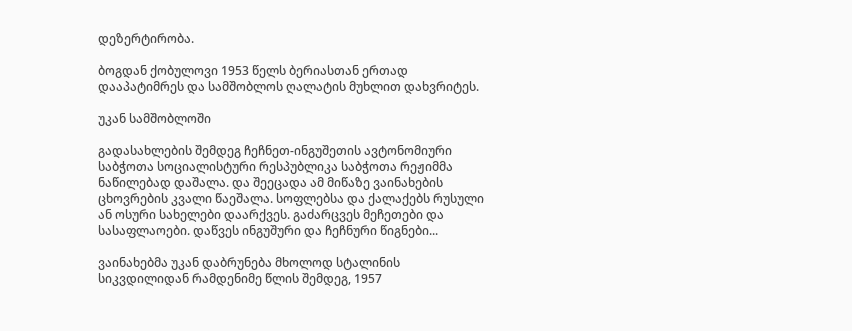დეზერტირობა.

ბოგდან ქობულოვი 1953 წელს ბერიასთან ერთად დააპატიმრეს და სამშობლოს ღალატის მუხლით დახვრიტეს.

უკან სამშობლოში

გადასახლების შემდეგ ჩეჩნეთ-ინგუშეთის ავტონომიური საბჭოთა სოციალისტური რესპუბლიკა საბჭოთა რეჟიმმა ნაწილებად დაშალა. და შეეცადა ამ მიწაზე ვაინახების ცხოვრების კვალი წაეშალა. სოფლებსა და ქალაქებს რუსული ან ოსური სახელები დაარქვეს. გაძარცვეს მეჩეთები და სასაფლაოები. დაწვეს ინგუშური და ჩეჩნური წიგნები...

ვაინახებმა უკან დაბრუნება მხოლოდ სტალინის სიკვდილიდან რამდენიმე წლის შემდეგ, 1957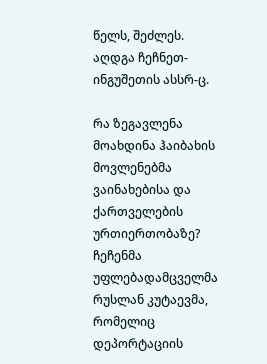წელს, შეძლეს. აღდგა ჩეჩნეთ-ინგუშეთის ასსრ-ც.

რა ზეგავლენა მოახდინა ჰაიბახის მოვლენებმა ვაინახებისა და ქართველების ურთიერთობაზე? ჩეჩენმა უფლებადამცველმა რუსლან კუტაევმა, რომელიც დეპორტაციის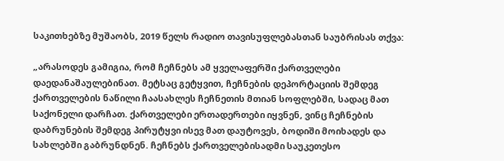საკითხებზე მუშაობს, 2019 წელს რადიო თავისუფლებასთან საუბრისას თქვა:

„არასოდეს გამიგია, რომ ჩეჩნებს ამ ყველაფერში ქართველები დაედანაშაულებინათ. მეტსაც გეტყვით, ჩეჩნების დეპორტაციის შემდეგ ქართველების ნაწილი ჩაასახლეს ჩეჩნეთის მთიან სოფლებში, სადაც მათ საქონელი დარჩათ. ქართველები ერთადერთები იყვნენ, ვინც ჩეჩნების დაბრუნების შემდეგ პირუტყვი ისევ მათ დაუტოვეს, ბოდიში მოიხადეს და სახლებში გაბრუნდნენ. ჩეჩნებს ქართველებისადმი საუკეთესო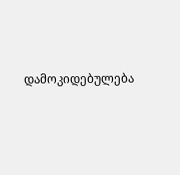დამოკიდებულება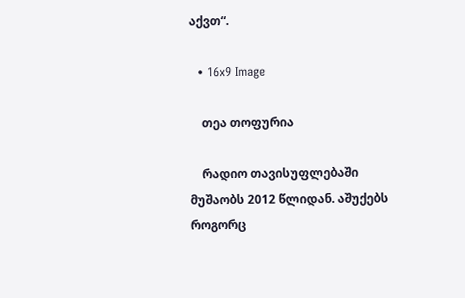აქვთ“.

  • 16x9 Image

    თეა თოფურია

    რადიო თავისუფლებაში მუშაობს 2012 წლიდან. აშუქებს როგორც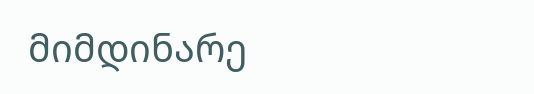მიმდინარე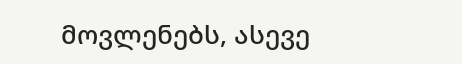მოვლენებს, ასევე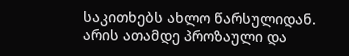საკითხებს ახლო წარსულიდან. არის ათამდე პროზაული და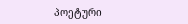პოეტური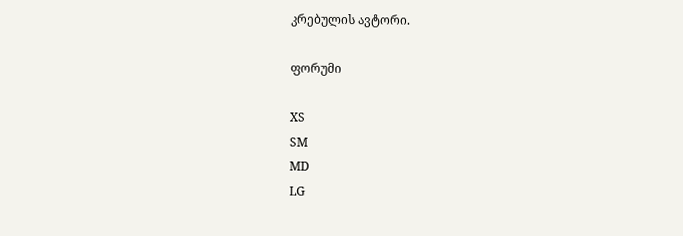კრებულის ავტორი.

ფორუმი

XS
SM
MD
LG